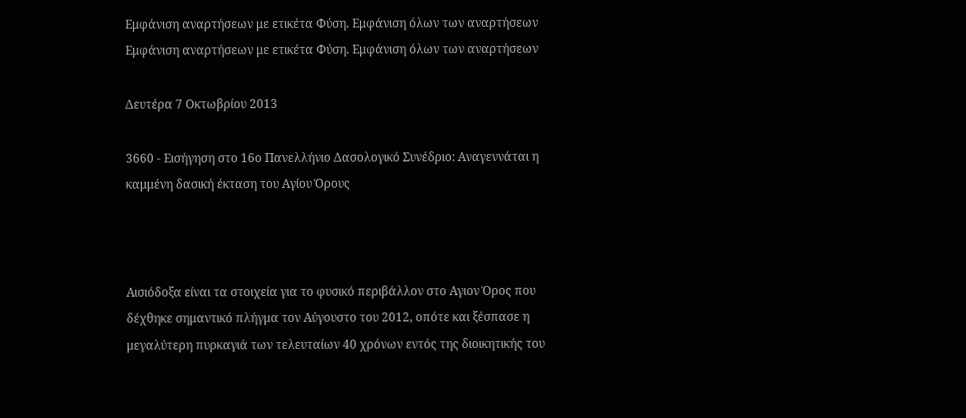Εμφάνιση αναρτήσεων με ετικέτα Φύση. Εμφάνιση όλων των αναρτήσεων
Εμφάνιση αναρτήσεων με ετικέτα Φύση. Εμφάνιση όλων των αναρτήσεων

Δευτέρα 7 Οκτωβρίου 2013

3660 - Εισήγηση στο 16ο Πανελλήνιο Δασολογικό Συνέδριο: Αναγεννάται η καμμένη δασική έκταση του Αγίου Όρους



Αισιόδοξα είναι τα στοιχεία για το φυσικό περιβάλλον στο Αγιον Όρος που δέχθηκε σημαντικό πλήγμα τον Αύγουστο του 2012, οπότε και ξέσπασε η μεγαλύτερη πυρκαγιά των τελευταίων 40 χρόνων εντός της διοικητικής του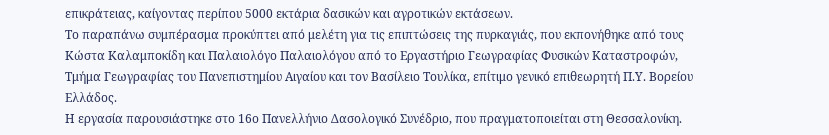επικράτειας, καίγοντας περίπου 5000 εκτάρια δασικών και αγροτικών εκτάσεων.
Το παραπάνω συμπέρασμα προκύπτει από μελέτη για τις επιπτώσεις της πυρκαγιάς, που εκπονήθηκε από τους Κώστα Καλαμποκίδη και Παλαιολόγο Παλαιολόγου από το Εργαστήριο Γεωγραφίας Φυσικών Καταστροφών, Τμήμα Γεωγραφίας του Πανεπιστημίου Αιγαίου και τον Βασίλειο Τουλίκα, επίτιμο γενικό επιθεωρητή Π.Υ. Βορείου Ελλάδος.
Η εργασία παρουσιάστηκε στο 16ο Πανελλήνιο Δασολογικό Συνέδριο, που πραγματοποιείται στη Θεσσαλονίκη.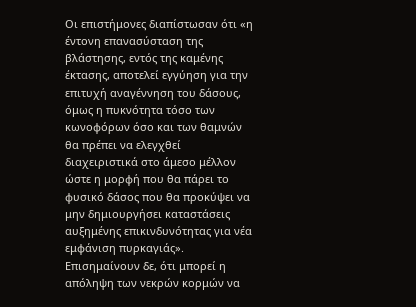Οι επιστήμονες διαπίστωσαν ότι «η έντονη επανασύσταση της βλάστησης, εντός της καμένης έκτασης, αποτελεί εγγύηση για την επιτυχή αναγέννηση του δάσους, όμως η πυκνότητα τόσο των κωνοφόρων όσο και των θαμνών θα πρέπει να ελεγχθεί διαχειριστικά στο άμεσο μέλλον ώστε η μορφή που θα πάρει το φυσικό δάσος που θα προκύψει να μην δημιουργήσει καταστάσεις αυξημένης επικινδυνότητας για νέα εμφάνιση πυρκαγιάς».
Επισημαίνουν δε, ότι μπορεί η απόληψη των νεκρών κορμών να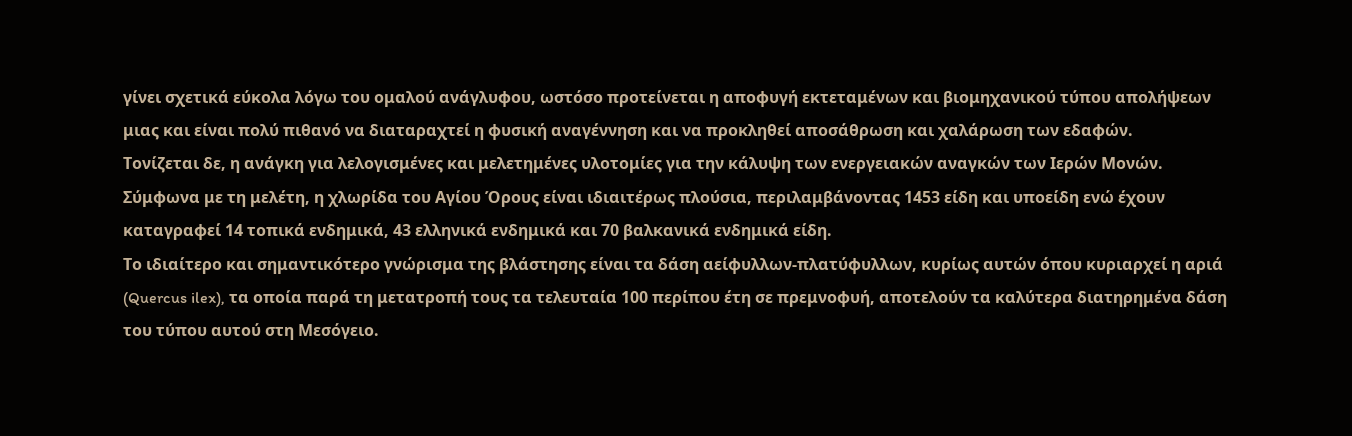γίνει σχετικά εύκολα λόγω του ομαλού ανάγλυφου, ωστόσο προτείνεται η αποφυγή εκτεταμένων και βιομηχανικού τύπου απολήψεων μιας και είναι πολύ πιθανό να διαταραχτεί η φυσική αναγέννηση και να προκληθεί αποσάθρωση και χαλάρωση των εδαφών.
Τονίζεται δε, η ανάγκη για λελογισμένες και μελετημένες υλοτομίες για την κάλυψη των ενεργειακών αναγκών των Ιερών Μονών.
Σύμφωνα με τη μελέτη, η χλωρίδα του Αγίου Όρους είναι ιδιαιτέρως πλούσια, περιλαμβάνοντας 1453 είδη και υποείδη ενώ έχουν καταγραφεί 14 τοπικά ενδημικά, 43 ελληνικά ενδημικά και 70 βαλκανικά ενδημικά είδη.
Το ιδιαίτερο και σημαντικότερο γνώρισμα της βλάστησης είναι τα δάση αείφυλλων-πλατύφυλλων, κυρίως αυτών όπου κυριαρχεί η αριά (Quercus ilex), τα οποία παρά τη μετατροπή τους τα τελευταία 100 περίπου έτη σε πρεμνοφυή, αποτελούν τα καλύτερα διατηρημένα δάση του τύπου αυτού στη Μεσόγειο.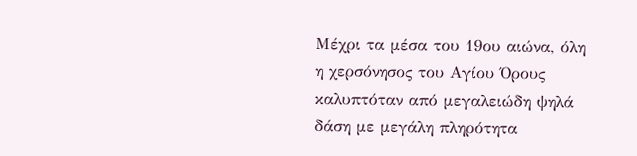Μέχρι τα μέσα του 19ου αιώνα, όλη η χερσόνησος του Αγίου Όρους καλυπτόταν από μεγαλειώδη ψηλά δάση με μεγάλη πληρότητα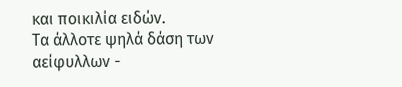και ποικιλία ειδών.
Τα άλλοτε ψηλά δάση των αείφυλλων -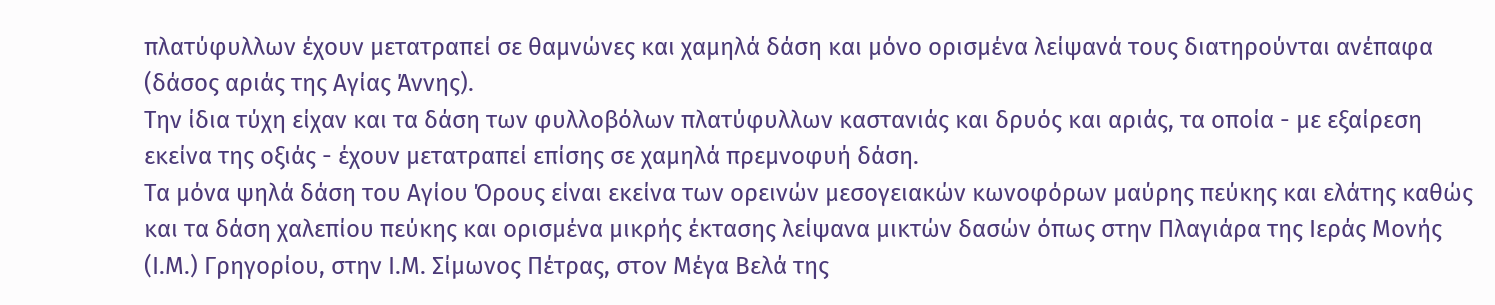πλατύφυλλων έχουν μετατραπεί σε θαμνώνες και χαμηλά δάση και μόνο ορισμένα λείψανά τους διατηρούνται ανέπαφα (δάσος αριάς της Αγίας Άννης).
Την ίδια τύχη είχαν και τα δάση των φυλλοβόλων πλατύφυλλων καστανιάς και δρυός και αριάς, τα οποία - με εξαίρεση εκείνα της οξιάς - έχουν μετατραπεί επίσης σε χαμηλά πρεμνοφυή δάση.
Τα μόνα ψηλά δάση του Αγίου Όρους είναι εκείνα των ορεινών μεσογειακών κωνοφόρων μαύρης πεύκης και ελάτης καθώς και τα δάση χαλεπίου πεύκης και ορισμένα μικρής έκτασης λείψανα μικτών δασών όπως στην Πλαγιάρα της Ιεράς Μονής (Ι.Μ.) Γρηγορίου, στην Ι.Μ. Σίμωνος Πέτρας, στον Μέγα Βελά της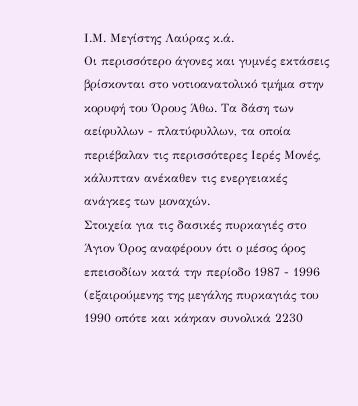Ι.Μ. Μεγίστης Λαύρας κ.ά.
Οι περισσότερο άγονες και γυμνές εκτάσεις βρίσκονται στο νοτιοανατολικό τμήμα στην κορυφή του Όρους Άθω. Τα δάση των αείφυλλων - πλατύφυλλων, τα οποία περιέβαλαν τις περισσότερες Ιερές Μονές, κάλυπταν ανέκαθεν τις ενεργειακές ανάγκες των μοναχών.
Στοιχεία για τις δασικές πυρκαγιές στο Άγιον Όρος αναφέρουν ότι ο μέσος όρος επεισοδίων κατά την περίοδο 1987 - 1996 (εξαιρούμενης της μεγάλης πυρκαγιάς του 1990 οπότε και κάηκαν συνολικά 2230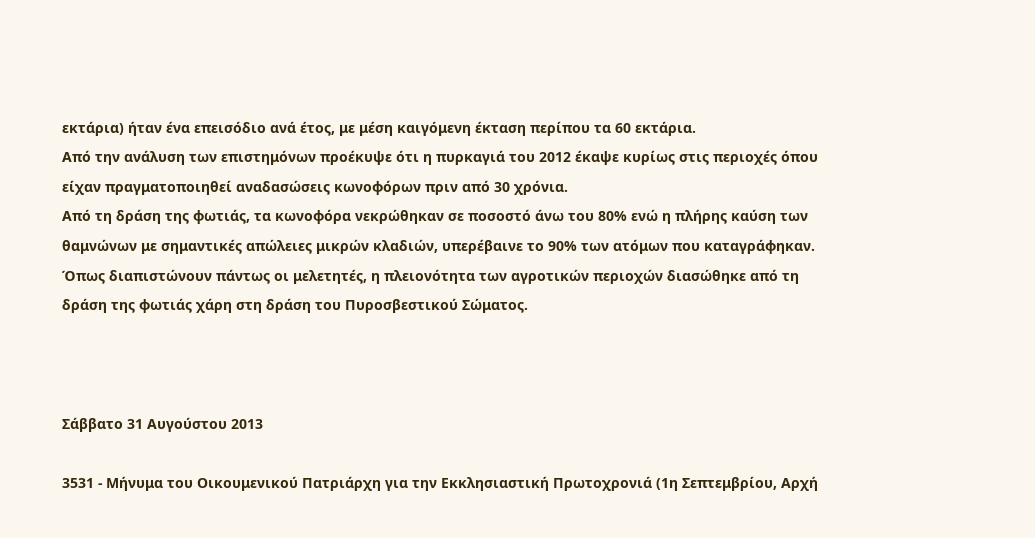εκτάρια) ήταν ένα επεισόδιο ανά έτος, με μέση καιγόμενη έκταση περίπου τα 60 εκτάρια.
Από την ανάλυση των επιστημόνων προέκυψε ότι η πυρκαγιά του 2012 έκαψε κυρίως στις περιοχές όπου είχαν πραγματοποιηθεί αναδασώσεις κωνοφόρων πριν από 30 χρόνια.
Από τη δράση της φωτιάς, τα κωνοφόρα νεκρώθηκαν σε ποσοστό άνω του 80% ενώ η πλήρης καύση των θαμνώνων με σημαντικές απώλειες μικρών κλαδιών, υπερέβαινε το 90% των ατόμων που καταγράφηκαν.
Όπως διαπιστώνουν πάντως οι μελετητές, η πλειονότητα των αγροτικών περιοχών διασώθηκε από τη δράση της φωτιάς χάρη στη δράση του Πυροσβεστικού Σώματος.



Σάββατο 31 Αυγούστου 2013

3531 - Μήνυμα του Οικουμενικού Πατριάρχη για την Εκκλησιαστική Πρωτοχρονιά (1η Σεπτεμβρίου, Αρχή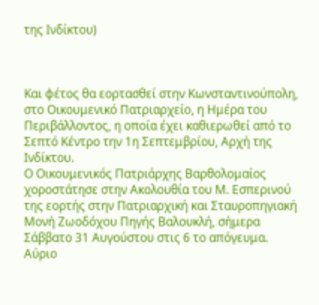της Ινδίκτου)



Και φέτος θα εορτασθεί στην Κωνσταντινούπολη, στο Οικουμενικό Πατριαρχείο, η Ημέρα του Περιβάλλοντος, η οποία έχει καθιερωθεί από το Σεπτό Κέντρο την 1η Σεπτεμβρίου, Αρχή της Ινδίκτου.
Ο Οικουμενικός Πατριάρχης Βαρθολομαίος χοροστάτησε στην Ακολουθία του Μ. Εσπερινού της εορτής στην Πατριαρχική και Σταυροπηγιακή Μονή Ζωοδόχου Πηγής Βαλουκλή, σήμερα Σάββατο 31 Αυγούστου στις 6 το απόγευμα.
Αύριο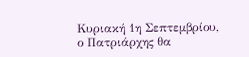Κυριακή 1η Σεπτεμβρίου, ο Πατριάρχης θα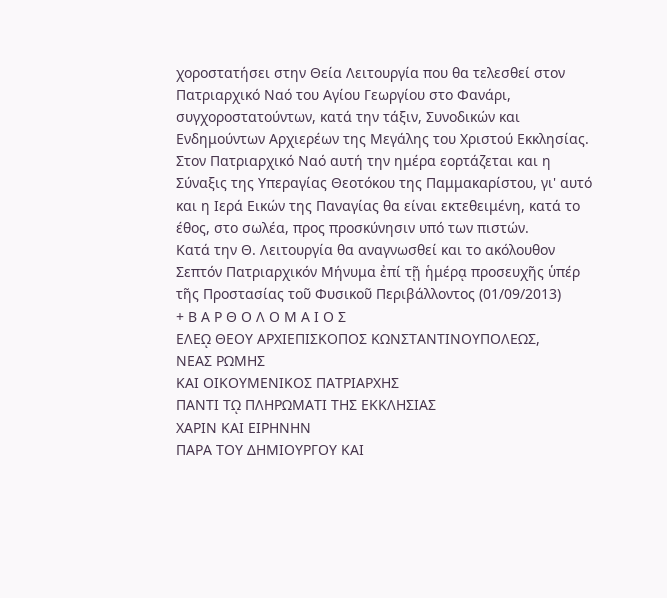χοροστατήσει στην Θεία Λειτουργία που θα τελεσθεί στον Πατριαρχικό Ναό του Αγίου Γεωργίου στο Φανάρι, συγχοροστατούντων, κατά την τάξιν, Συνοδικών και Ενδημούντων Αρχιερέων της Μεγάλης του Χριστού Εκκλησίας.
Στον Πατριαρχικό Ναό αυτή την ημέρα εορτάζεται και η Σύναξις της Υπεραγίας Θεοτόκου της Παμμακαρίστου, γι' αυτό και η Ιερά Εικών της Παναγίας θα είναι εκτεθειμένη, κατά το έθος, στο σωλέα, προς προσκύνησιν υπό των πιστών.
Κατά την Θ. Λειτουργία θα αναγνωσθεί και το ακόλουθον
Σεπτόν Πατριαρχικόν Μήνυμα ἐπί τῇ ἡμέρᾳ προσευχῆς ὑπέρ τῆς Προστασίας τοῦ Φυσικοῦ Περιβάλλοντος (01/09/2013)
+ Β Α Ρ Θ Ο Λ Ο Μ Α Ι Ο Σ
ΕΛΕῼ ΘΕΟΥ ΑΡΧΙΕΠΙΣΚΟΠΟΣ ΚΩΝΣΤΑΝΤΙΝΟΥΠΟΛΕΩΣ,
ΝΕΑΣ ΡΩΜΗΣ
ΚΑΙ ΟΙΚΟΥΜΕΝΙΚΟΣ ΠΑΤΡΙΑΡΧΗΣ
ΠΑΝΤΙ Τῼ ΠΛΗΡΩΜΑΤΙ ΤΗΣ ΕΚΚΛΗΣΙΑΣ
ΧΑΡΙΝ ΚΑΙ ΕΙΡΗΝΗΝ
ΠΑΡΑ ΤΟΥ ΔΗΜΙΟΥΡΓΟΥ ΚΑΙ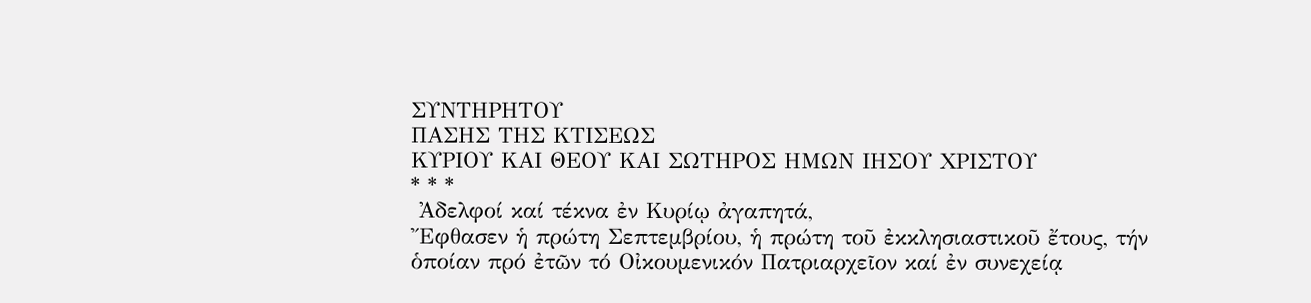ΣΥΝΤΗΡΗΤΟΥ
ΠΑΣΗΣ ΤΗΣ ΚΤΙΣΕΩΣ
ΚΥΡΙΟΥ ΚΑΙ ΘΕΟΥ ΚΑΙ ΣΩΤΗΡΟΣ ΗΜΩΝ ΙΗΣΟΥ ΧΡΙΣΤΟΥ
* * *
 Ἀδελφοί καί τέκνα ἐν Κυρίῳ ἀγαπητά,
Ἔφθασεν ἡ πρώτη Σεπτεμβρίου, ἡ πρώτη τοῦ ἐκκλησιαστικοῦ ἔτους, τήν ὁποίαν πρό ἐτῶν τό Οἰκουμενικόν Πατριαρχεῖον καί ἐν συνεχείᾳ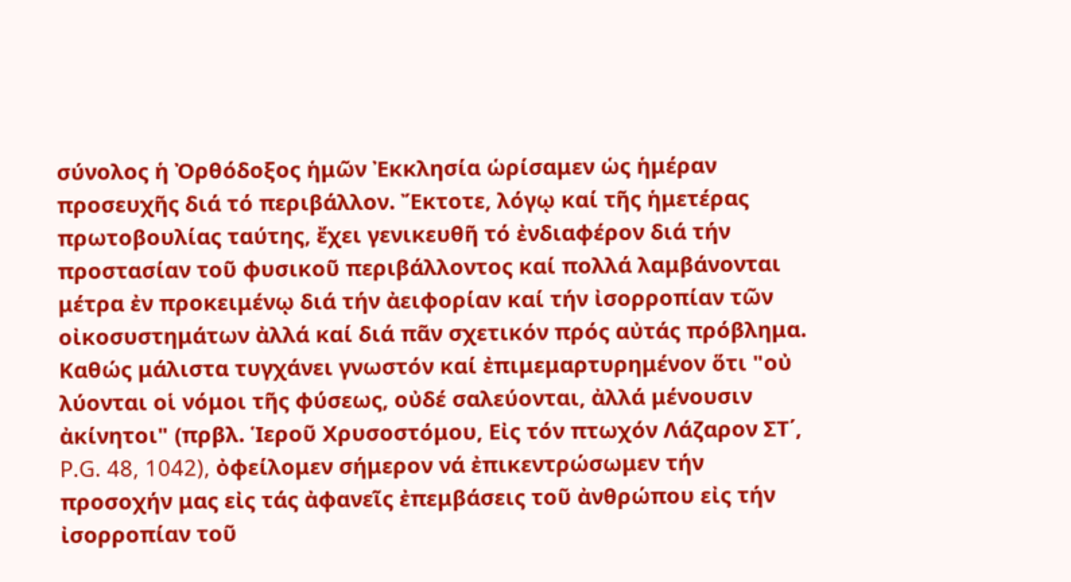σύνολος ἡ Ὀρθόδοξος ἡμῶν Ἐκκλησία ὡρίσαμεν ὡς ἡμέραν προσευχῆς διά τό περιβάλλον. Ἔκτοτε, λόγῳ καί τῆς ἡμετέρας πρωτοβουλίας ταύτης, ἔχει γενικευθῆ τό ἐνδιαφέρον διά τήν προστασίαν τοῦ φυσικοῦ περιβάλλοντος καί πολλά λαμβάνονται μέτρα ἐν προκειμένῳ διά τήν ἀειφορίαν καί τήν ἰσορροπίαν τῶν οἰκοσυστημάτων ἀλλά καί διά πᾶν σχετικόν πρός αὐτάς πρόβλημα.
Καθώς μάλιστα τυγχάνει γνωστόν καί ἐπιμεμαρτυρημένον ὅτι "οὐ λύονται οἱ νόμοι τῆς φύσεως, οὐδέ σαλεύονται, ἀλλά μένουσιν ἀκίνητοι" (πρβλ. Ἱεροῦ Χρυσοστόμου, Εἰς τόν πτωχόν Λάζαρον ΣΤ΄, P.G. 48, 1042), ὀφείλομεν σήμερον νά ἐπικεντρώσωμεν τήν προσοχήν μας εἰς τάς ἀφανεῖς ἐπεμβάσεις τοῦ ἀνθρώπου εἰς τήν ἰσορροπίαν τοῦ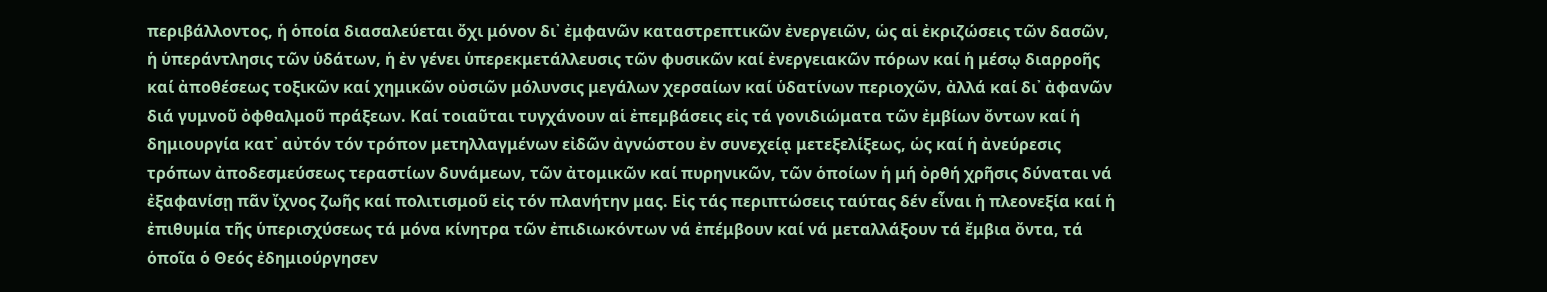περιβάλλοντος, ἡ ὁποία διασαλεύεται ὄχι μόνον δι᾿ ἐμφανῶν καταστρεπτικῶν ἐνεργειῶν, ὡς αἱ ἐκριζώσεις τῶν δασῶν, ἡ ὑπεράντλησις τῶν ὑδάτων, ἡ ἐν γένει ὑπερεκμετάλλευσις τῶν φυσικῶν καί ἐνεργειακῶν πόρων καί ἡ μέσῳ διαρροῆς καί ἀποθέσεως τοξικῶν καί χημικῶν οὐσιῶν μόλυνσις μεγάλων χερσαίων καί ὑδατίνων περιοχῶν, ἀλλά καί δι᾿ ἀφανῶν διά γυμνοῦ ὀφθαλμοῦ πράξεων. Καί τοιαῦται τυγχάνουν αἱ ἐπεμβάσεις εἰς τά γονιδιώματα τῶν ἐμβίων ὄντων καί ἡ δημιουργία κατ᾿ αὐτόν τόν τρόπον μετηλλαγμένων εἰδῶν ἀγνώστου ἐν συνεχείᾳ μετεξελίξεως, ὡς καί ἡ ἀνεύρεσις τρόπων ἀποδεσμεύσεως τεραστίων δυνάμεων, τῶν ἀτομικῶν καί πυρηνικῶν, τῶν ὁποίων ἡ μή ὀρθή χρῆσις δύναται νά ἐξαφανίσῃ πᾶν ἴχνος ζωῆς καί πολιτισμοῦ εἰς τόν πλανήτην μας. Εἰς τάς περιπτώσεις ταύτας δέν εἶναι ἡ πλεονεξία καί ἡ ἐπιθυμία τῆς ὑπερισχύσεως τά μόνα κίνητρα τῶν ἐπιδιωκόντων νά ἐπέμβουν καί νά μεταλλάξουν τά ἔμβια ὄντα, τά ὁποῖα ὁ Θεός ἐδημιούργησεν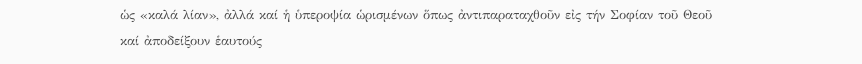ὡς «καλά λίαν», ἀλλά καί ἡ ὑπεροψία ὡρισμένων ὅπως ἀντιπαραταχθοῦν εἰς τήν Σοφίαν τοῦ Θεοῦ καί ἀποδείξουν ἑαυτούς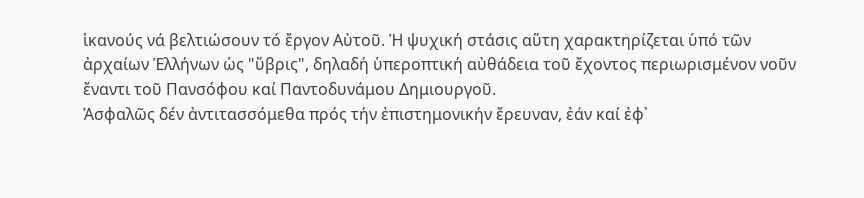ἱκανούς νά βελτιώσουν τό ἔργον Αὐτοῦ. Ἡ ψυχική στάσις αὕτη χαρακτηρίζεται ὑπό τῶν ἀρχαίων Ἑλλήνων ὡς "ὕβρις", δηλαδή ὑπεροπτική αὐθάδεια τοῦ ἔχοντος περιωρισμένον νοῦν ἔναντι τοῦ Πανσόφου καί Παντοδυνάμου Δημιουργοῦ.
Ἀσφαλῶς δέν ἀντιτασσόμεθα πρός τήν ἐπιστημονικήν ἔρευναν, ἐάν καί ἐφ᾿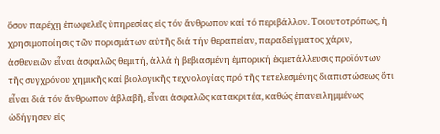ὅσον παρέχῃ ἐπωφελεῖς ὑπηρεσίας εἰς τόν ἄνθρωπον καί τό περιβάλλον. Τοιουτοτρόπως, ἡ χρησιμοποίησις τῶν πορισμάτων αὐτῆς διά τήν θεραπείαν, παραδείγματος χάριν, ἀσθενειῶν εἶναι ἀσφαλῶς θεμιτή, ἀλλά ἡ βεβιασμένη ἐμπορική ἐκμετάλλευσις προϊόντων τῆς συγχρόνου χημικῆς καί βιολογικῆς τεχνολογίας πρό τῆς τετελεσμένης διαπιστώσεως ὅτι εἶναι διά τόν ἄνθρωπον ἀβλαβῆ, εἶναι ἀσφαλῶς κατακριτέα, καθώς ἐπανειλημμένως ὡδήγησεν εἰς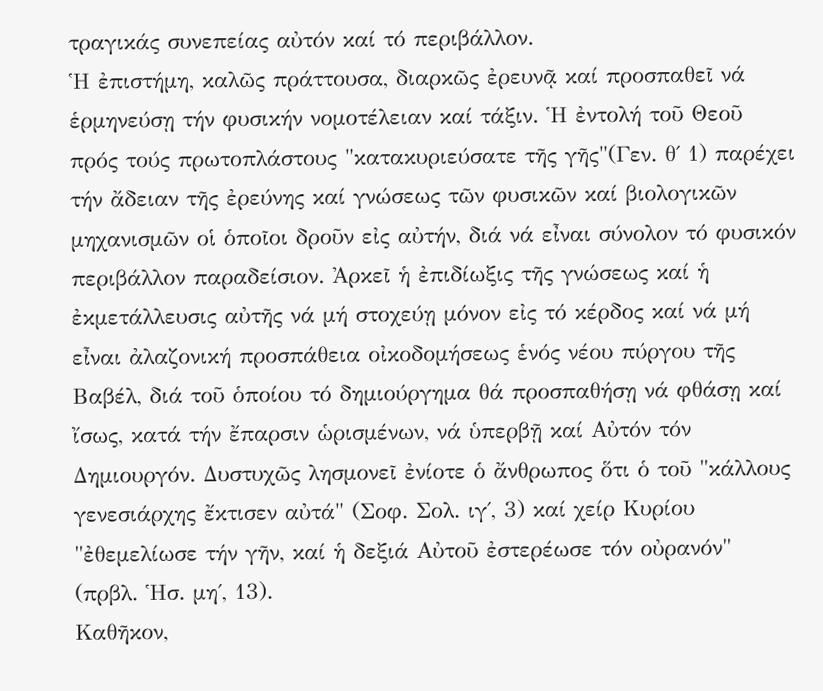τραγικάς συνεπείας αὐτόν καί τό περιβάλλον.
Ἡ ἐπιστήμη, καλῶς πράττουσα, διαρκῶς ἐρευνᾷ καί προσπαθεῖ νά ἑρμηνεύσῃ τήν φυσικήν νομοτέλειαν καί τάξιν. Ἡ ἐντολή τοῦ Θεοῦ πρός τούς πρωτοπλάστους "κατακυριεύσατε τῆς γῆς"(Γεν. θ΄ 1) παρέχει τήν ἄδειαν τῆς ἐρεύνης καί γνώσεως τῶν φυσικῶν καί βιολογικῶν μηχανισμῶν οἱ ὁποῖοι δροῦν εἰς αὐτήν, διά νά εἶναι σύνολον τό φυσικόν περιβάλλον παραδείσιον. Ἀρκεῖ ἡ ἐπιδίωξις τῆς γνώσεως καί ἡ ἐκμετάλλευσις αὐτῆς νά μή στοχεύῃ μόνον εἰς τό κέρδος καί νά μή εἶναι ἀλαζονική προσπάθεια οἰκοδομήσεως ἑνός νέου πύργου τῆς Βαβέλ, διά τοῦ ὁποίου τό δημιούργημα θά προσπαθήσῃ νά φθάσῃ καί ἴσως, κατά τήν ἔπαρσιν ὡρισμένων, νά ὑπερβῇ καί Αὐτόν τόν Δημιουργόν. Δυστυχῶς λησμονεῖ ἐνίοτε ὁ ἄνθρωπος ὅτι ὁ τοῦ "κάλλους γενεσιάρχης ἔκτισεν αὐτά" (Σοφ. Σολ. ιγ΄, 3) καί χείρ Κυρίου "ἐθεμελίωσε τήν γῆν, καί ἡ δεξιά Αὐτοῦ ἐστερέωσε τόν οὐρανόν" (πρβλ. Ἡσ. μη΄, 13).
Καθῆκον,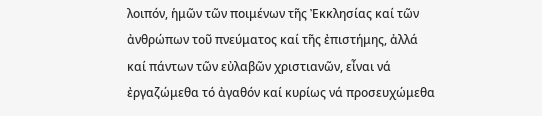λοιπόν, ἡμῶν τῶν ποιμένων τῆς Ἐκκλησίας καί τῶν ἀνθρώπων τοῦ πνεύματος καί τῆς ἐπιστήμης, ἀλλά καί πάντων τῶν εὐλαβῶν χριστιανῶν, εἶναι νά ἐργαζώμεθα τό ἀγαθόν καί κυρίως νά προσευχώμεθα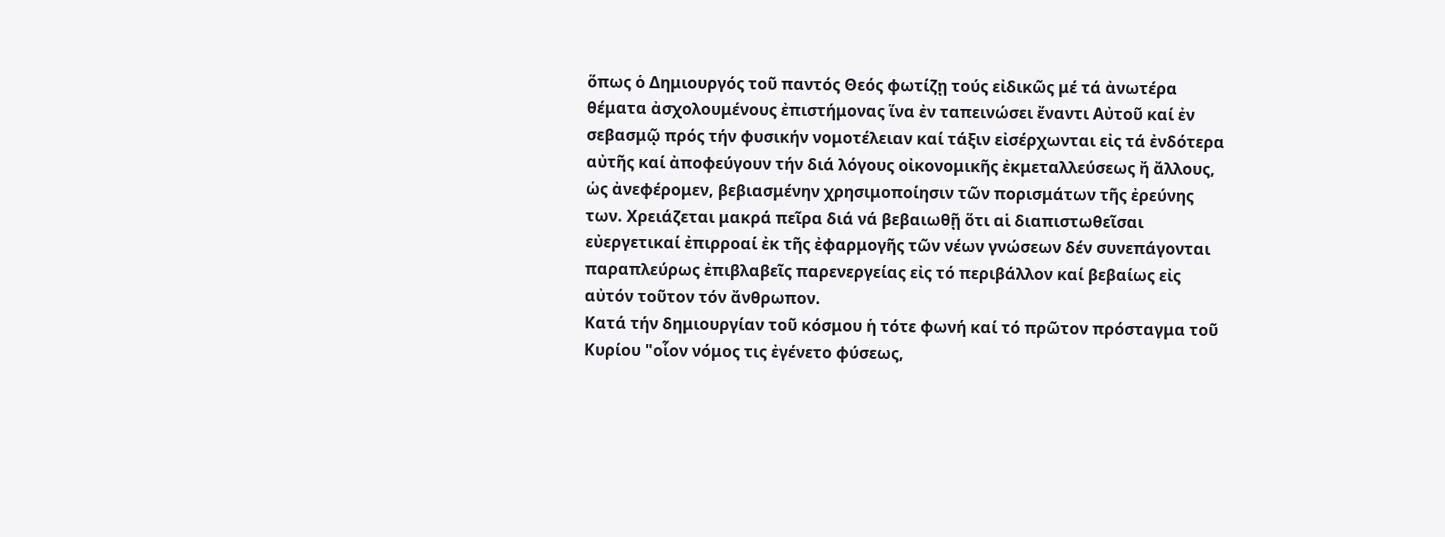ὅπως ὁ Δημιουργός τοῦ παντός Θεός φωτίζῃ τούς εἰδικῶς μέ τά ἀνωτέρα θέματα ἀσχολουμένους ἐπιστήμονας ἵνα ἐν ταπεινώσει ἔναντι Αὐτοῦ καί ἐν σεβασμῷ πρός τήν φυσικήν νομοτέλειαν καί τάξιν εἰσέρχωνται εἰς τά ἐνδότερα αὐτῆς καί ἀποφεύγουν τήν διά λόγους οἰκονομικῆς ἐκμεταλλεύσεως ἤ ἄλλους, ὡς ἀνεφέρομεν, βεβιασμένην χρησιμοποίησιν τῶν πορισμάτων τῆς ἐρεύνης των. Χρειάζεται μακρά πεῖρα διά νά βεβαιωθῇ ὅτι αἱ διαπιστωθεῖσαι εὐεργετικαί ἐπιρροαί ἐκ τῆς ἐφαρμογῆς τῶν νέων γνώσεων δέν συνεπάγονται παραπλεύρως ἐπιβλαβεῖς παρενεργείας εἰς τό περιβάλλον καί βεβαίως εἰς αὐτόν τοῦτον τόν ἄνθρωπον.
Κατά τήν δημιουργίαν τοῦ κόσμου ἡ τότε φωνή καί τό πρῶτον πρόσταγμα τοῦ Κυρίου "οἷον νόμος τις ἐγένετο φύσεως,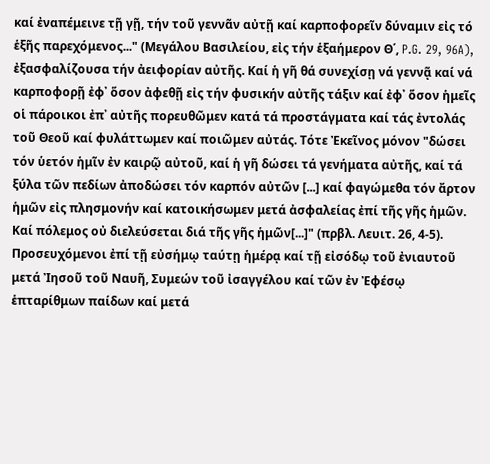καί ἐναπέμεινε τῇ γῇ, τήν τοῦ γεννᾶν αὐτῇ καί καρποφορεῖν δύναμιν εἰς τό ἑξῆς παρεχόμενος..." (Μεγάλου Βασιλείου, εἰς τήν ἑξαήμερον Θ΄, P.G. 29, 96A), ἐξασφαλίζουσα τήν ἀειφορίαν αὐτῆς. Καί ἡ γῆ θά συνεχίσῃ νά γεννᾷ καί νά καρποφορῇ ἐφ᾿ ὅσον ἀφεθῇ εἰς τήν φυσικήν αὐτῆς τάξιν καί ἐφ᾿ ὅσον ἡμεῖς οἱ πάροικοι ἐπ᾿ αὐτῆς πορευθῶμεν κατά τά προστάγματα καί τάς ἐντολάς τοῦ Θεοῦ καί φυλάττωμεν καί ποιῶμεν αὐτάς. Τότε Ἐκεῖνος μόνον "δώσει τόν ὑετόν ἡμῖν ἐν καιρῷ αὐτοῦ, καί ἡ γῆ δώσει τά γενήματα αὐτῆς, καί τά ξύλα τῶν πεδίων ἀποδώσει τόν καρπόν αὐτῶν [...] καί φαγώμεθα τόν ἄρτον ἡμῶν εἰς πλησμονήν καί κατοικήσωμεν μετά ἀσφαλείας ἐπί τῆς γῆς ἡμῶν. Καί πόλεμος οὐ διελεύσεται διά τῆς γῆς ἡμῶν[...]" (πρβλ. Λευιτ. 26, 4-5).
Προσευχόμενοι ἐπί τῇ εὐσήμῳ ταύτῃ ἡμέρᾳ καί τῇ εἰσόδῳ τοῦ ἐνιαυτοῦ μετά Ἰησοῦ τοῦ Ναυῆ, Συμεών τοῦ ἰσαγγέλου καί τῶν ἐν Ἐφέσῳ ἑπταρίθμων παίδων καί μετά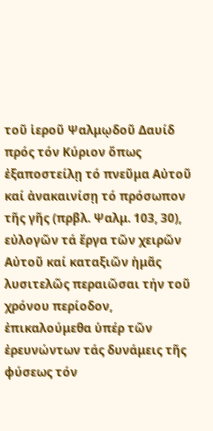τοῦ ἱεροῦ Ψαλμῳδοῦ Δαυίδ πρός τόν Κύριον ὅπως ἐξαποστείλῃ τό πνεῦμα Αὐτοῦ καί ἀνακαινίσῃ τό πρόσωπον τῆς γῆς (πρβλ. Ψαλμ. 103, 30), εὐλογῶν τά ἔργα τῶν χειρῶν Αὐτοῦ καί καταξιῶν ἡμᾶς λυσιτελῶς περαιῶσαι τήν τοῦ χρόνου περίοδον, ἐπικαλούμεθα ὑπέρ τῶν ἐρευνώντων τάς δυνάμεις τῆς φύσεως τόν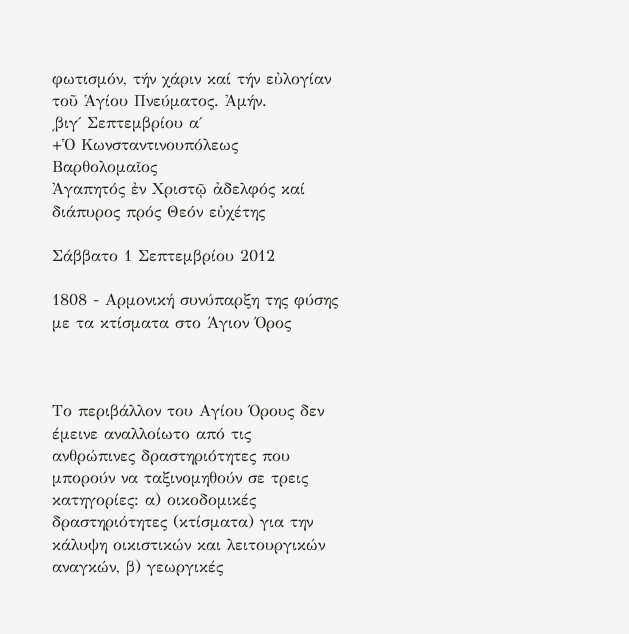φωτισμόν, τήν χάριν καί τήν εὐλογίαν τοῦ Ἁγίου Πνεύματος. Ἀμήν.
͵βιγ΄ Σεπτεμβρίου α΄
+Ὁ Κωνσταντινουπόλεως Βαρθολομαῖος
Ἀγαπητός ἐν Χριστῷ ἀδελφός καί διάπυρος πρός Θεόν εὐχέτης

Σάββατο 1 Σεπτεμβρίου 2012

1808 - Αρμονική συνύπαρξη της φύσης με τα κτίσματα στο Άγιον Όρος



Το περιβάλλον του Αγίου Όρους δεν έμεινε αναλλοίωτο από τις ανθρώπινες δραστηριότητες που μπορούν να ταξινομηθούν σε τρεις κατηγορίες: α) οικοδομικές δραστηριότητες (κτίσματα) για την κάλυψη οικιστικών και λειτουργικών αναγκών, β) γεωργικές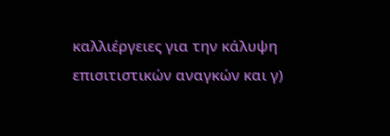καλλιέργειες για την κάλυψη επισιτιστικών αναγκών και γ)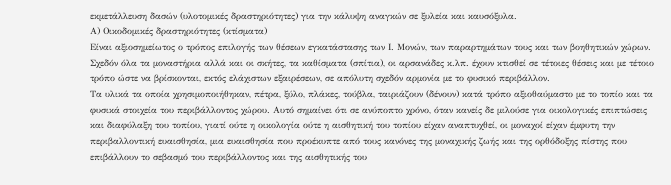εκμετάλλευση δασών (υλοτομικές δραστηριότητες) για την κάλυψη αναγκών σε ξυλεία και καυσόξυλα.
Α) Οικοδομικές δραστηριότητες (κτίσματα)
Είναι αξιοσημείωτος ο τρόπος επιλογής των θέσεων εγκατάστασης των Ι. Μονών, των παραρτημάτων τους και των βοηθητικών χώρων. Σχεδόν όλα τα μοναστήρια αλλά και οι σκήτες, τα καθίσματα (σπίτια), οι αρσανάδες κ.λπ. έχουν κτισθεί σε τέτοιες θέσεις και με τέτοιο τρόπο ώστε να βρίσκονται, εκτός ελάχιστων εξαιρέσεων, σε απόλυτη σχεδόν αρμονία με το φυσικό περιβάλλον.
Τα υλικά τα οποία χρησιμοποιήθηκαν, πέτρα, ξύλο, πλάκες, τούβλα, ταιριάζουν (δένουν) κατά τρόπο αξιοθαύμαστο με το τοπίο και τα φυσικά στοιχεία του περιβάλλοντος χώρου. Αυτό σημαίνει ότι σε ανύποπτο χρόνο, όταν κανείς δε μιλούσε για οικολογικές επιπτώσεις και διαφύλαξη του τοπίου, γιατί ούτε η οικολογία ούτε η αισθητική του τοπίου είχαν αναπτυχθεί, οι μοναχοί είχαν έμφυτη την περιβαλλοντική ευαισθησία, μια ευαισθησία που προέκυπτε από τους κανόνες της μοναχικής ζωής και της ορθόδοξης πίστης που επιβάλλουν το σεβασμό του περιβάλλοντος και της αισθητικής του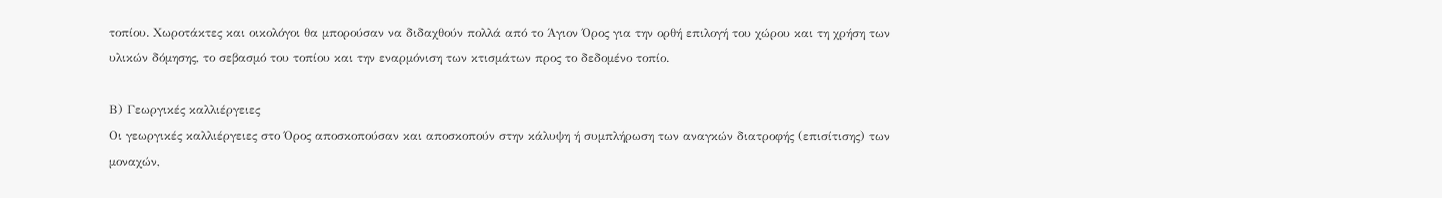τοπίου. Χωροτάκτες και οικολόγοι θα μπορούσαν να διδαχθούν πολλά από το Άγιον Όρος για την ορθή επιλογή του χώρου και τη χρήση των υλικών δόμησης, το σεβασμό του τοπίου και την εναρμόνιση των κτισμάτων προς το δεδομένο τοπίο.

Β) Γεωργικές καλλιέργειες
Οι γεωργικές καλλιέργειες στο Όρος αποσκοπούσαν και αποσκοπούν στην κάλυψη ή συμπλήρωση των αναγκών διατροφής (επισίτισης) των μοναχών,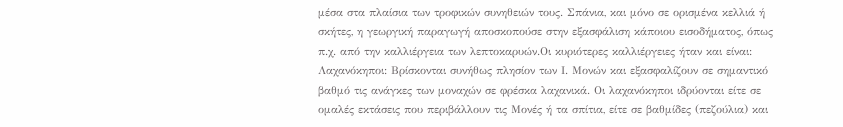μέσα στα πλαίσια των τροφικών συνηθειών τους. Σπάνια, και μόνο σε ορισμένα κελλιά ή σκήτες, η γεωργική παραγωγή αποσκοπούσε στην εξασφάλιση κάποιου εισοδήματος, όπως π.χ. από την καλλιέργεια των λεπτοκαρυών.Οι κυριότερες καλλιέργειες ήταν και είναι:
Λαχανόκηποι: Βρίσκονται συνήθως πλησίον των Ι. Μονών και εξασφαλίζουν σε σημαντικό βαθμό τις ανάγκες των μοναχών σε φρέσκα λαχανικά. Οι λαχανόκηποι ιδρύονται είτε σε ομαλές εκτάσεις που περιβάλλουν τις Μονές ή τα σπίτια, είτε σε βαθμίδες (πεζούλια) και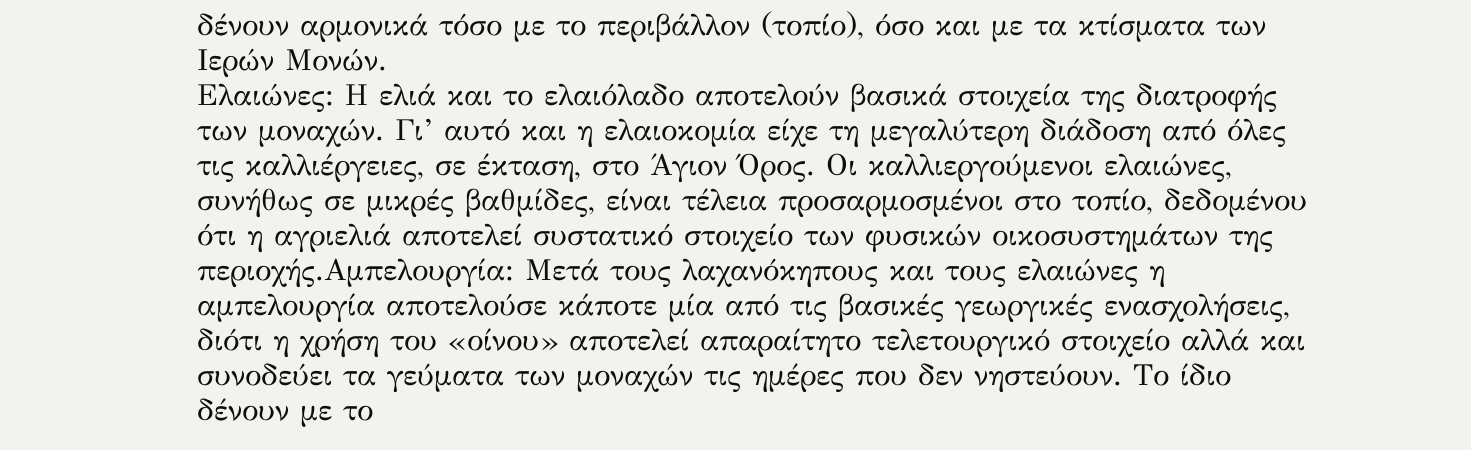δένουν αρμονικά τόσο με το περιβάλλον (τοπίο), όσο και με τα κτίσματα των Ιερών Μονών.
Ελαιώνες: Η ελιά και το ελαιόλαδο αποτελούν βασικά στοιχεία της διατροφής των μοναχών. Γι’ αυτό και η ελαιοκομία είχε τη μεγαλύτερη διάδοση από όλες τις καλλιέργειες, σε έκταση, στο Άγιον Όρος. Οι καλλιεργούμενοι ελαιώνες, συνήθως σε μικρές βαθμίδες, είναι τέλεια προσαρμοσμένοι στο τοπίο, δεδομένου ότι η αγριελιά αποτελεί συστατικό στοιχείο των φυσικών οικοσυστημάτων της περιοχής.Αμπελουργία: Μετά τους λαχανόκηπους και τους ελαιώνες η αμπελουργία αποτελούσε κάποτε μία από τις βασικές γεωργικές ενασχολήσεις, διότι η χρήση του «οίνου» αποτελεί απαραίτητο τελετουργικό στοιχείο αλλά και συνοδεύει τα γεύματα των μοναχών τις ημέρες που δεν νηστεύουν. Το ίδιο δένουν με το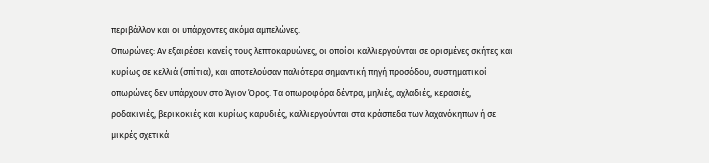περιβάλλον και οι υπάρχοντες ακόμα αμπελώνες.
Οπωρώνες: Αν εξαιρέσει κανείς τους λεπτοκαρυώνες, οι οποίοι καλλιεργούνται σε ορισμένες σκήτες και κυρίως σε κελλιά (σπίτια), και αποτελούσαν παλιότερα σημαντική πηγή προσόδου, συστηματικοί οπωρώνες δεν υπάρχουν στο Άγιον Όρος. Τα οπωροφόρα δέντρα, μηλιές, αχλαδιές, κερασιές, ροδακινιές, βερικοκιές και κυρίως καρυδιές, καλλιεργούνται στα κράσπεδα των λαχανόκηπων ή σε μικρές σχετικά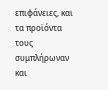επιφάνειες, και τα προϊόντα τους συμπλήρωναν και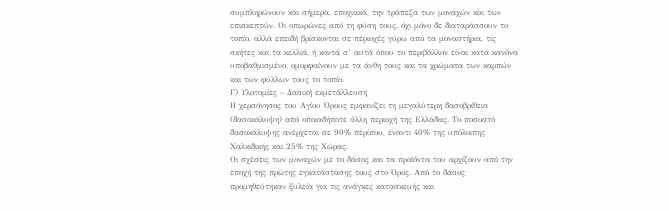συμπληρώνουν και σήμερα, εποχιακά, την τράπεζα των μοναχών και των επισκεπτών. Οι οπωρώνες από τη φύση τους, όχι μόνο δε διαταράσσουν το τοπίο, αλλά επειδή βρίσκονται σε περιοχές γύρω από τα μοναστήρια, τις σκήτες και τα κελλιά, ή κοντά σ’ αυτά όπου το περιβάλλον είναι κατά κανόνα υποβαθμισμένο, ομορφαίνουν με τα άνθη τους και τα χρώματα των καρπών και των φύλλων τους το τοπίο.
Γ) Υλοτομίες – Δασική εκμετάλλευση
Η χερσόνησος του Αγίου Όρους εμφανίζει τη μεγαλύτερη δασοβρίθεια (δασοκάλυψη) από οποιαδήποτε άλλη περιοχή της Ελλάδας. Το ποσοστό δασοκάλυψης ανέρχεται σε 90% περίπου, έναντι 40% της υπόλοιπης Χαλκιδικής και 25% της Χώρας.
Οι σχέσεις των μοναχών με το δάσος και τα προϊόντα του αρχίζουν από την εποχή της πρώτης εγκατάστασης τους στο Όρος. Από το δάσος προμηθεύτηκαν ξυλεία για τις ανάγκες κατασκευής και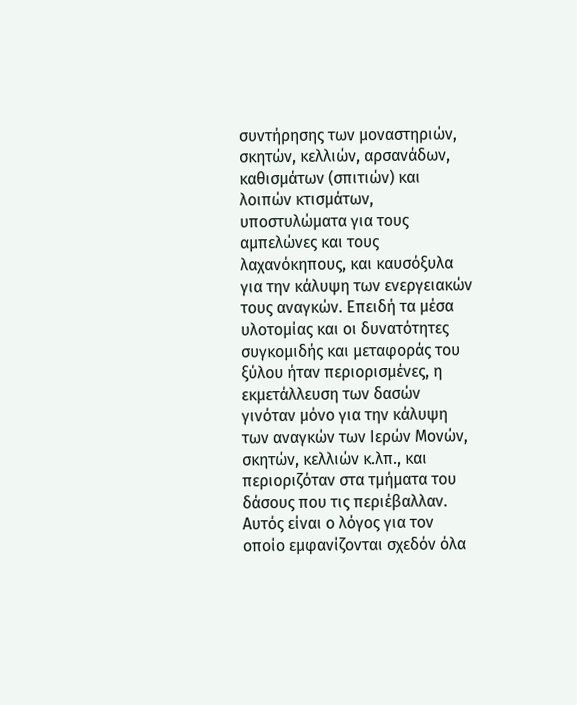συντήρησης των μοναστηριών, σκητών, κελλιών, αρσανάδων, καθισμάτων (σπιτιών) και λοιπών κτισμάτων, υποστυλώματα για τους αμπελώνες και τους λαχανόκηπους, και καυσόξυλα για την κάλυψη των ενεργειακών τους αναγκών. Επειδή τα μέσα υλοτομίας και οι δυνατότητες συγκομιδής και μεταφοράς του ξύλου ήταν περιορισμένες, η εκμετάλλευση των δασών γινόταν μόνο για την κάλυψη των αναγκών των Ιερών Μονών, σκητών, κελλιών κ.λπ., και περιοριζόταν στα τμήματα του δάσους που τις περιέβαλλαν. Αυτός είναι ο λόγος για τον οποίο εμφανίζονται σχεδόν όλα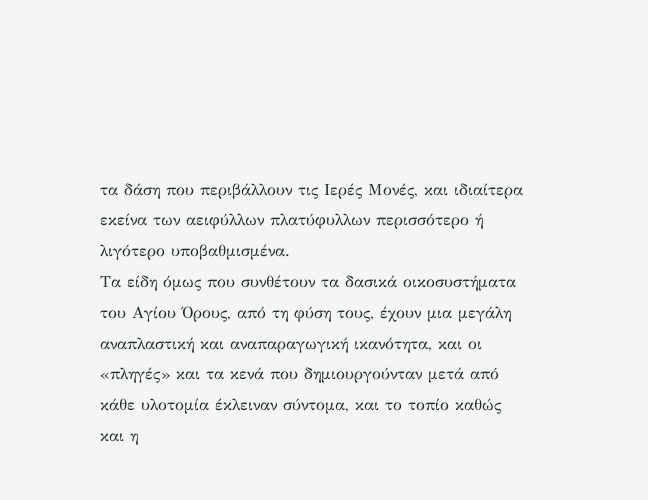τα δάση που περιβάλλουν τις Ιερές Μονές, και ιδιαίτερα εκείνα των αειφύλλων πλατύφυλλων περισσότερο ή λιγότερο υποβαθμισμένα.
Τα είδη όμως που συνθέτουν τα δασικά οικοσυστήματα του Αγίου Όρους, από τη φύση τους, έχουν μια μεγάλη αναπλαστική και αναπαραγωγική ικανότητα, και οι «πληγές» και τα κενά που δημιουργούνταν μετά από κάθε υλοτομία έκλειναν σύντομα, και το τοπίο καθώς και η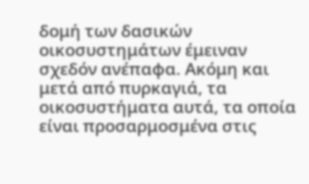δομή των δασικών οικοσυστημάτων έμειναν σχεδόν ανέπαφα. Ακόμη και μετά από πυρκαγιά, τα οικοσυστήματα αυτά, τα οποία είναι προσαρμοσμένα στις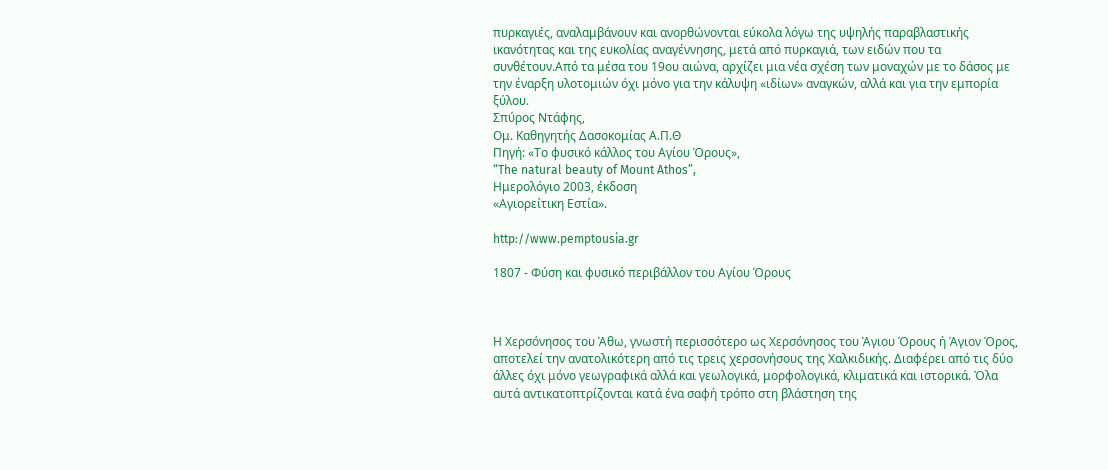πυρκαγιές, αναλαμβάνουν και ανορθώνονται εύκολα λόγω της υψηλής παραβλαστικής ικανότητας και της ευκολίας αναγέννησης, μετά από πυρκαγιά, των ειδών που τα συνθέτουν.Από τα μέσα του 19ου αιώνα, αρχίζει μια νέα σχέση των μοναχών με το δάσος με την έναρξη υλοτομιών όχι μόνο για την κάλυψη «ιδίων» αναγκών, αλλά και για την εμπορία ξύλου.
Σπύρος Ντάφης,
Ομ. Καθηγητής Δασοκομίας Α.Π.Θ
Πηγή: «Το φυσικό κάλλος του Αγίου Όρους»,
“The natural beauty of Mount Athos”,
Ημερολόγιο 2003, έκδοση
«Αγιορείτικη Εστία».

http://www.pemptousia.gr

1807 - Φύση και φυσικό περιβάλλον του Αγίου Όρους



Η Χερσόνησος του Άθω, γνωστή περισσότερο ως Χερσόνησος του Άγιου Όρους ή Άγιον Όρος, αποτελεί την ανατολικότερη από τις τρεις χερσονήσους της Χαλκιδικής. Διαφέρει από τις δύο άλλες όχι μόνο γεωγραφικά αλλά και γεωλογικά, μορφολογικά, κλιματικά και ιστορικά. Όλα αυτά αντικατοπτρίζονται κατά ένα σαφή τρόπο στη βλάστηση της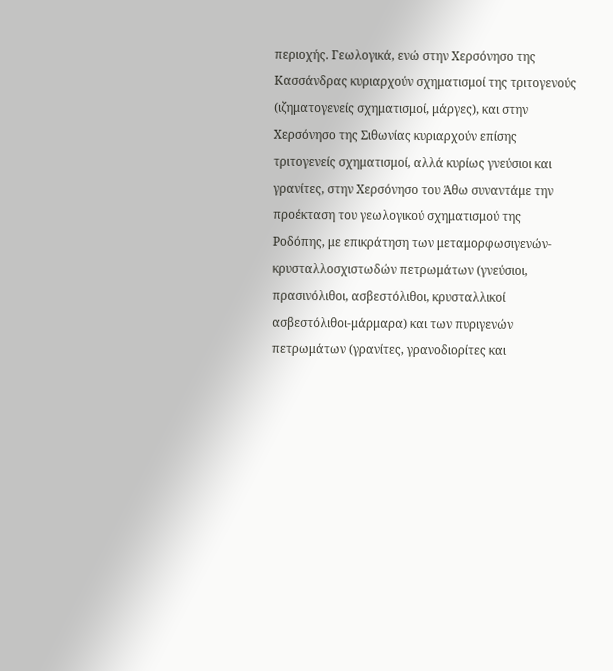περιοχής. Γεωλογικά, ενώ στην Χερσόνησο της Κασσάνδρας κυριαρχούν σχηματισμοί της τριτογενούς (ιζηματογενείς σχηματισμοί, μάργες), και στην Χερσόνησο της Σιθωνίας κυριαρχούν επίσης τριτογενείς σχηματισμοί, αλλά κυρίως γνεύσιοι και γρανίτες, στην Χερσόνησο του Άθω συναντάμε την προέκταση του γεωλογικού σχηματισμού της Ροδόπης, με επικράτηση των μεταμορφωσιγενών-κρυσταλλοσχιστωδών πετρωμάτων (γνεύσιοι, πρασινόλιθοι, ασβεστόλιθοι, κρυσταλλικοί ασβεστόλιθοι-μάρμαρα) και των πυριγενών πετρωμάτων (γρανίτες, γρανοδιορίτες και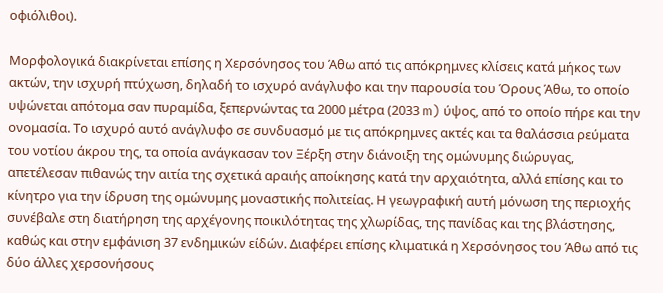οφιόλιθοι).

Μορφολογικά διακρίνεται επίσης η Χερσόνησος του Άθω από τις απόκρημνες κλίσεις κατά μήκος των ακτών, την ισχυρή πτύχωση, δηλαδή το ισχυρό ανάγλυφο και την παρουσία του Όρους Άθω, το οποίο υψώνεται απότομα σαν πυραμίδα, ξεπερνώντας τα 2000 μέτρα (2033 m) ύψος, από το οποίο πήρε και την ονομασία. Το ισχυρό αυτό ανάγλυφο σε συνδυασμό με τις απόκρημνες ακτές και τα θαλάσσια ρεύματα του νοτίου άκρου της, τα οποία ανάγκασαν τον Ξέρξη στην διάνοιξη της ομώνυμης διώρυγας, απετέλεσαν πιθανώς την αιτία της σχετικά αραιής αποίκησης κατά την αρχαιότητα, αλλά επίσης και το κίνητρο για την ίδρυση της ομώνυμης μοναστικής πολιτείας. Η γεωγραφική αυτή μόνωση της περιοχής συνέβαλε στη διατήρηση της αρχέγονης ποικιλότητας της χλωρίδας, της πανίδας και της βλάστησης, καθώς και στην εμφάνιση 37 ενδημικών είδών. Διαφέρει επίσης κλιματικά η Χερσόνησος του Άθω από τις δύο άλλες χερσονήσους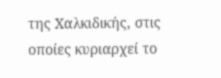της Χαλκιδικής, στις οποίες κυριαρχεί το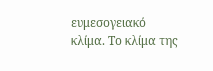ευμεσογειακό κλίμα. Το κλίμα της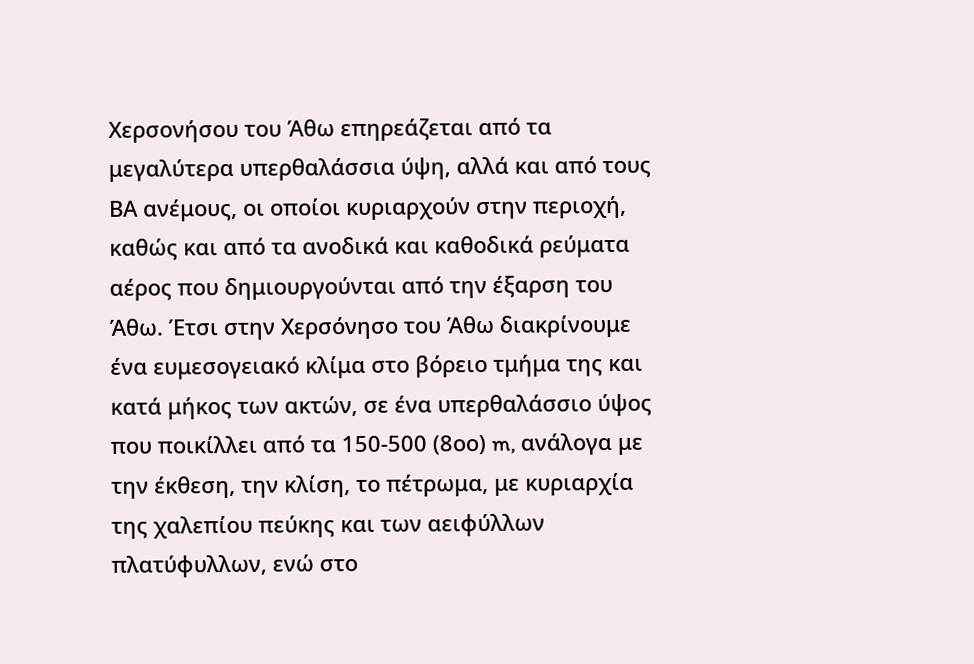Χερσονήσου του Άθω επηρεάζεται από τα μεγαλύτερα υπερθαλάσσια ύψη, αλλά και από τους ΒΑ ανέμους, οι οποίοι κυριαρχούν στην περιοχή, καθώς και από τα ανοδικά και καθοδικά ρεύματα αέρος που δημιουργούνται από την έξαρση του Άθω. Έτσι στην Χερσόνησο του Άθω διακρίνουμε ένα ευμεσογειακό κλίμα στο βόρειο τμήμα της και κατά μήκος των ακτών, σε ένα υπερθαλάσσιο ύψος που ποικίλλει από τα 150-500 (8οο) m, ανάλογα με την έκθεση, την κλίση, το πέτρωμα, με κυριαρχία της χαλεπίου πεύκης και των αειφύλλων πλατύφυλλων, ενώ στο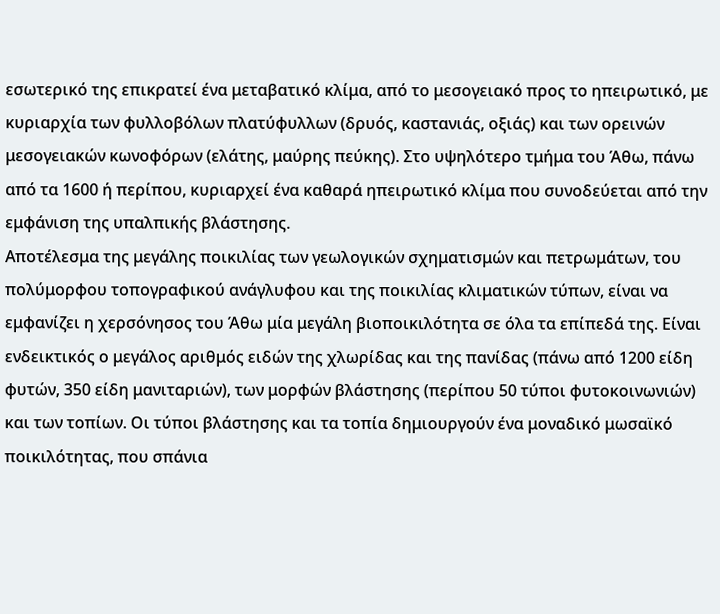εσωτερικό της επικρατεί ένα μεταβατικό κλίμα, από το μεσογειακό προς το ηπειρωτικό, με κυριαρχία των φυλλοβόλων πλατύφυλλων (δρυός, καστανιάς, οξιάς) και των ορεινών μεσογειακών κωνοφόρων (ελάτης, μαύρης πεύκης). Στο υψηλότερο τμήμα του Άθω, πάνω από τα 1600 ή περίπου, κυριαρχεί ένα καθαρά ηπειρωτικό κλίμα που συνοδεύεται από την εμφάνιση της υπαλπικής βλάστησης.
Αποτέλεσμα της μεγάλης ποικιλίας των γεωλογικών σχηματισμών και πετρωμάτων, του πολύμορφου τοπογραφικού ανάγλυφου και της ποικιλίας κλιματικών τύπων, είναι να εμφανίζει η χερσόνησος του Άθω μία μεγάλη βιοποικιλότητα σε όλα τα επίπεδά της. Είναι ενδεικτικός ο μεγάλος αριθμός ειδών της χλωρίδας και της πανίδας (πάνω από 1200 είδη φυτών, 350 είδη μανιταριών), των μορφών βλάστησης (περίπου 50 τύποι φυτοκοινωνιών) και των τοπίων. Οι τύποι βλάστησης και τα τοπία δημιουργούν ένα μοναδικό μωσαϊκό ποικιλότητας, που σπάνια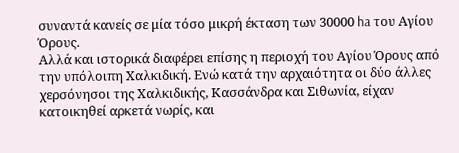συναντά κανείς σε μία τόσο μικρή έκταση των 30000 ha του Αγίου Όρους.
Αλλά και ιστορικά διαφέρει επίσης η περιοχή του Αγίου Όρους από την υπόλοιπη Χαλκιδική. Ενώ κατά την αρχαιότητα οι δύο άλλες χερσόνησοι της Χαλκιδικής, Κασσάνδρα και Σιθωνία, είχαν κατοικηθεί αρκετά νωρίς, και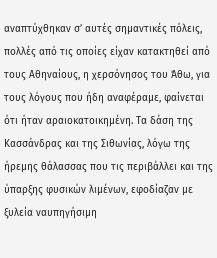αναπτύχθηκαν σ’ αυτές σημαντικές πόλεις, πολλές από τις οποίες είχαν κατακτηθεί από τους Αθηναίους, η χερσόνησος του Άθω, για τους λόγους που ήδη αναφέραμε, φαίνεται ότι ήταν αραιοκατοικημένη. Τα δάση της Κασσάνδρας και της Σιθωνίας, λόγω της ήρεμης θάλασσας που τις περιβάλλει και της ύπαρξης φυσικών λιμένων, εφοδίαζαν με ξυλεία ναυπηγήσιμη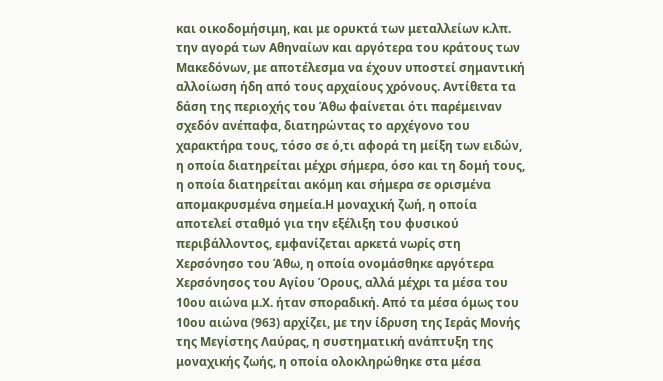και οικοδομήσιμη, και με ορυκτά των μεταλλείων κ.λπ. την αγορά των Αθηναίων και αργότερα του κράτους των Μακεδόνων, με αποτέλεσμα να έχουν υποστεί σημαντική αλλοίωση ήδη από τους αρχαίους χρόνους. Αντίθετα τα δάση της περιοχής του Άθω φαίνεται ότι παρέμειναν σχεδόν ανέπαφα, διατηρώντας το αρχέγονο του χαρακτήρα τους, τόσο σε ό,τι αφορά τη μείξη των ειδών, η οποία διατηρείται μέχρι σήμερα, όσο και τη δομή τους, η οποία διατηρείται ακόμη και σήμερα σε ορισμένα απομακρυσμένα σημεία.Η μοναχική ζωή, η οποία αποτελεί σταθμό για την εξέλιξη του φυσικού περιβάλλοντος, εμφανίζεται αρκετά νωρίς στη Χερσόνησο του Άθω, η οποία ονομάσθηκε αργότερα Χερσόνησος του Αγίου Όρους, αλλά μέχρι τα μέσα του 10ου αιώνα μ.Χ. ήταν σποραδική. Από τα μέσα όμως του 10ου αιώνα (963) αρχίζει, με την ίδρυση της Ιεράς Μονής της Μεγίστης Λαύρας, η συστηματική ανάπτυξη της μοναχικής ζωής, η οποία ολοκληρώθηκε στα μέσα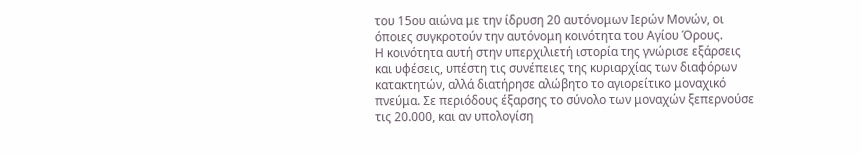του 15ου αιώνα με την ίδρυση 20 αυτόνομων Ιερών Μονών, οι όποιες συγκροτούν την αυτόνομη κοινότητα του Αγίου Όρους.
Η κοινότητα αυτή στην υπερχιλιετή ιστορία της γνώρισε εξάρσεις και υφέσεις, υπέστη τις συνέπειες της κυριαρχίας των διαφόρων κατακτητών, αλλά διατήρησε αλώβητο το αγιορείτικο μοναχικό πνεύμα. Σε περιόδους έξαρσης το σύνολο των μοναχών ξεπερνούσε τις 20.000, και αν υπολογίση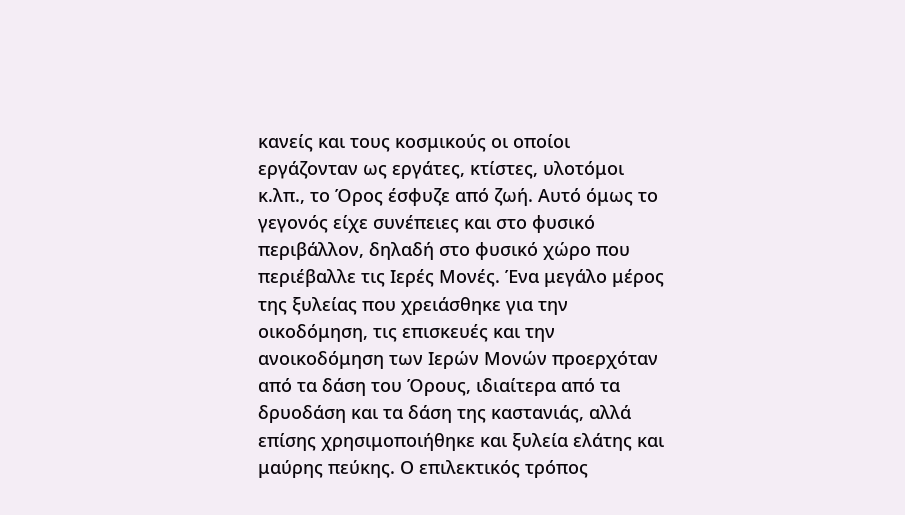κανείς και τους κοσμικούς οι οποίοι εργάζονταν ως εργάτες, κτίστες, υλοτόμοι κ.λπ., το Όρος έσφυζε από ζωή. Αυτό όμως το γεγονός είχε συνέπειες και στο φυσικό περιβάλλον, δηλαδή στο φυσικό χώρο που περιέβαλλε τις Ιερές Μονές. Ένα μεγάλο μέρος της ξυλείας που χρειάσθηκε για την οικοδόμηση, τις επισκευές και την ανοικοδόμηση των Ιερών Μονών προερχόταν από τα δάση του Όρους, ιδιαίτερα από τα δρυοδάση και τα δάση της καστανιάς, αλλά επίσης χρησιμοποιήθηκε και ξυλεία ελάτης και μαύρης πεύκης. Ο επιλεκτικός τρόπος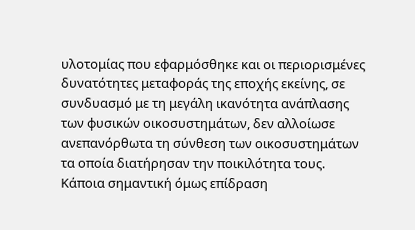υλοτομίας που εφαρμόσθηκε και οι περιορισμένες δυνατότητες μεταφοράς της εποχής εκείνης, σε συνδυασμό με τη μεγάλη ικανότητα ανάπλασης των φυσικών οικοσυστημάτων, δεν αλλοίωσε ανεπανόρθωτα τη σύνθεση των οικοσυστημάτων τα οποία διατήρησαν την ποικιλότητα τους. Κάποια σημαντική όμως επίδραση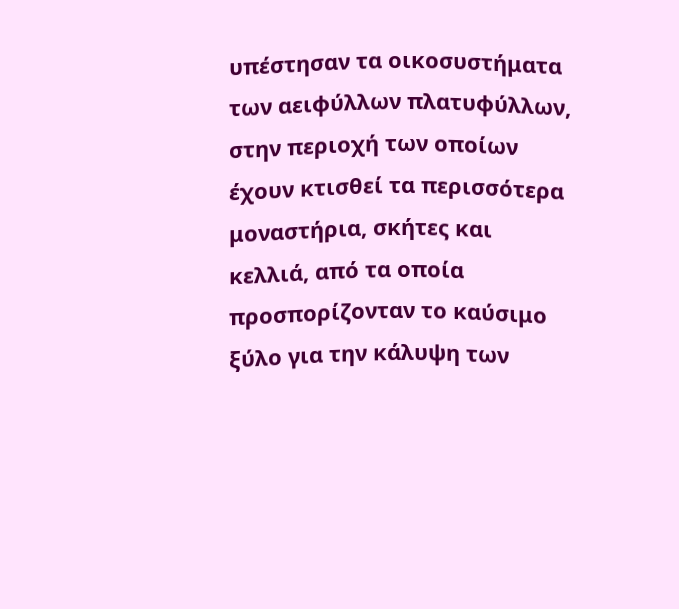υπέστησαν τα οικοσυστήματα των αειφύλλων πλατυφύλλων, στην περιοχή των οποίων έχουν κτισθεί τα περισσότερα μοναστήρια, σκήτες και κελλιά, από τα οποία προσπορίζονταν το καύσιμο ξύλο για την κάλυψη των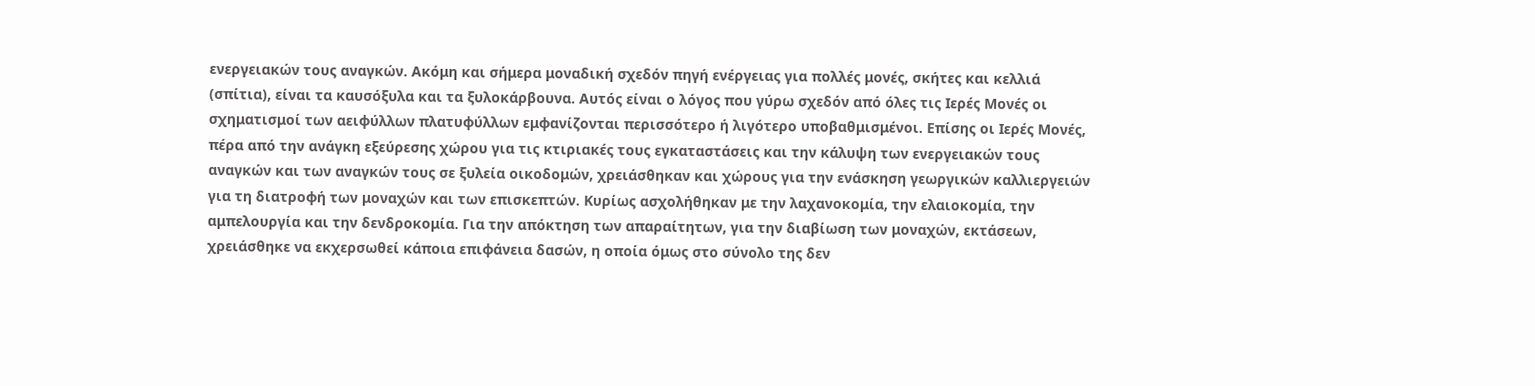ενεργειακών τους αναγκών. Ακόμη και σήμερα μοναδική σχεδόν πηγή ενέργειας για πολλές μονές, σκήτες και κελλιά (σπίτια), είναι τα καυσόξυλα και τα ξυλοκάρβουνα. Αυτός είναι ο λόγος που γύρω σχεδόν από όλες τις Ιερές Μονές οι σχηματισμοί των αειφύλλων πλατυφύλλων εμφανίζονται περισσότερο ή λιγότερο υποβαθμισμένοι. Επίσης οι Ιερές Μονές, πέρα από την ανάγκη εξεύρεσης χώρου για τις κτιριακές τους εγκαταστάσεις και την κάλυψη των ενεργειακών τους αναγκών και των αναγκών τους σε ξυλεία οικοδομών, χρειάσθηκαν και χώρους για την ενάσκηση γεωργικών καλλιεργειών για τη διατροφή των μοναχών και των επισκεπτών. Κυρίως ασχολήθηκαν με την λαχανοκομία, την ελαιοκομία, την αμπελουργία και την δενδροκομία. Για την απόκτηση των απαραίτητων, για την διαβίωση των μοναχών, εκτάσεων, χρειάσθηκε να εκχερσωθεί κάποια επιφάνεια δασών, η οποία όμως στο σύνολο της δεν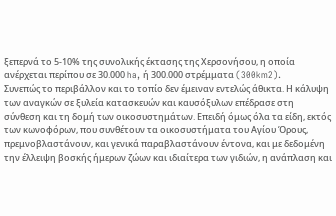ξεπερνά το 5-10% της συνολικής έκτασης της Χερσονήσου, η οποία ανέρχεται περίπου σε 30.000 ha, ή 300.000 στρέμματα (300km2).
Συνεπώς το περιβάλλον και το τοπίο δεν έμειναν εντελώς άθικτα. Η κάλυψη των αναγκών σε ξυλεία κατασκευών και καυσόξυλων επέδρασε στη σύνθεση και τη δομή των οικοσυστημάτων. Επειδή όμως όλα τα είδη, εκτός των κωνοφόρων, που συνθέτουν τα οικοσυστήματα του Αγίου Όρους, πρεμνοβλαστάνουν, και γενικά παραβλαστάνουν έντονα, και με δεδομένη την έλλειψη βοσκής ήμερων ζώων και ιδιαίτερα των γιδιών, η ανάπλαση και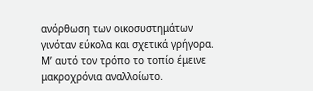ανόρθωση των οικοσυστημάτων γινόταν εύκολα και σχετικά γρήγορα. Μ’ αυτό τον τρόπο το τοπίο έμεινε μακροχρόνια αναλλοίωτο.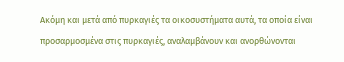Ακόμη και μετά από πυρκαγιές τα οικοσυστήματα αυτά, τα οποία είναι προσαρμοσμένα στις πυρκαγιές, αναλαμβάνουν και ανορθώνονται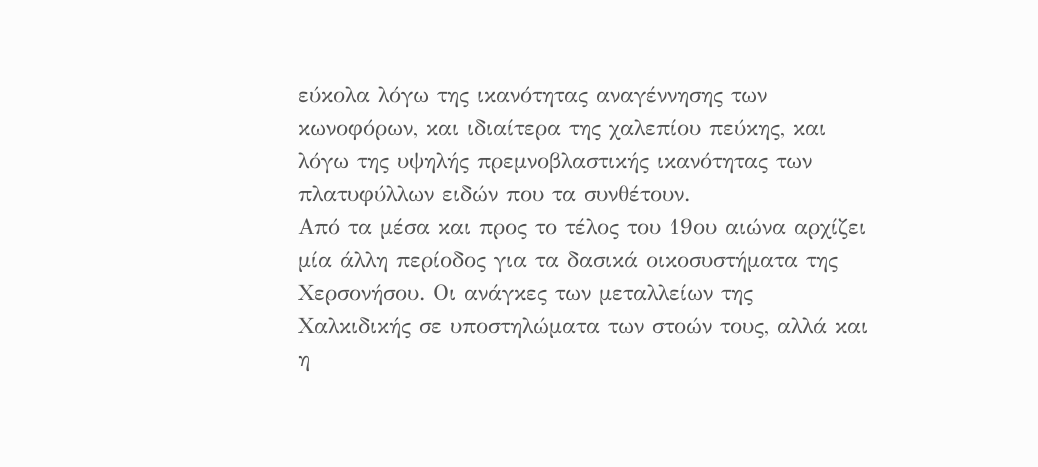εύκολα λόγω της ικανότητας αναγέννησης των κωνοφόρων, και ιδιαίτερα της χαλεπίου πεύκης, και λόγω της υψηλής πρεμνοβλαστικής ικανότητας των πλατυφύλλων ειδών που τα συνθέτουν.
Από τα μέσα και προς το τέλος του 19ου αιώνα αρχίζει μία άλλη περίοδος για τα δασικά οικοσυστήματα της Χερσονήσου. Οι ανάγκες των μεταλλείων της Χαλκιδικής σε υποστηλώματα των στοών τους, αλλά και η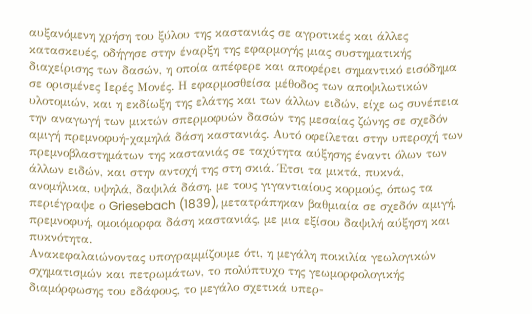αυξανόμενη χρήση του ξύλου της καστανιάς σε αγροτικές και άλλες κατασκευές, οδήγησε στην έναρξη της εφαρμογής μιας συστηματικής διαχείρισης των δασών, η οποία απέφερε και αποφέρει σημαντικό εισόδημα σε ορισμένες Ιερές Μονές. Η εφαρμοσθείσα μέθοδος των αποψιλωτικών υλοτομιών, και η εκδίωξη της ελάτης και των άλλων ειδών, είχε ως συνέπεια την αναγωγή των μικτών σπερμοφυών δασών της μεσαίας ζώνης σε σχεδόν αμιγή πρεμνοφυή-χαμηλά δάση καστανιάς. Αυτό οφείλεται στην υπεροχή των πρεμνοβλαστημάτων της καστανιάς σε ταχύτητα αύξησης έναντι όλων των άλλων ειδών, και στην αντοχή της στη σκιά. Έτσι τα μικτά, πυκνά, ανομήλικα, υψηλά, δαψιλά δάση, με τους γιγαντιαίους κορμούς, όπως τα περιέγραψε ο Griesebach (1839), μετατράπηκαν βαθμιαία σε σχεδόν αμιγή, πρεμνοφυή, ομοιόμορφα δάση καστανιάς, με μια εξίσου δαψιλή αύξηση και πυκνότητα.
Ανακεφαλαιώνοντας υπογραμμίζουμε ότι, η μεγάλη ποικιλία γεωλογικών σχηματισμών και πετρωμάτων, το πολύπτυχο της γεωμορφολογικής διαμόρφωσης του εδάφους, το μεγάλο σχετικά υπερ-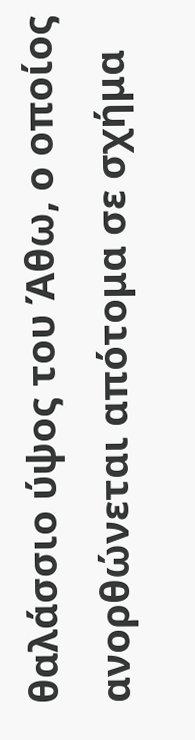θαλάσσιο ύψος του Άθω, ο οποίος ανορθώνεται απότομα σε σχήμα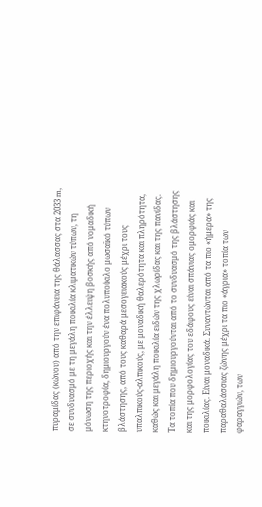πυραμίδας (κώνου) από την επιφάνεια της θάλασσας στα 2033 m, σε συνδυασμό με τη μεγάλη ποικιλία κλιματικών τύπων, τη μόνωση της περιοχής και την έλλειψη βοσκής από νομαδική κτηνοτροφία, δημιουργούν ένα πολυποίκιλο μωσαϊκό τύπων βλάστησης, από τους καθαρά μεσογειακούς μέχρι τους υπαλπικούς-αλπικούς, με μοναδική θαλερότητα και πληρότητα, καθώς και μεγάλη ποικιλία ειδών της χλωρίδας και της πανίδας.
Τα τοπία που δημιουργούνται από το συνδυασμό της βλάστησης και της μορφολογίας του εδάφους είναι σπάνιας ομορφιάς και ποικιλίας. Είναι μοναδικά. Συναντώνται από τα πιο «ήμερα» της παραθαλάσσιας ζώνης μέχρι τα πιο «άγρια» τοπία των φαραγγιών, των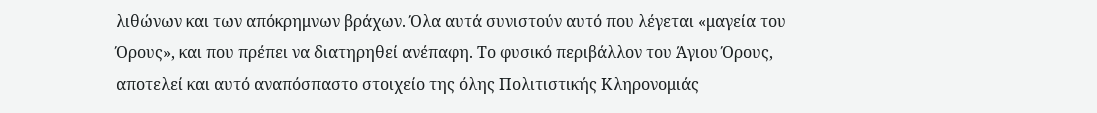λιθώνων και των απόκρημνων βράχων. Όλα αυτά συνιστούν αυτό που λέγεται «μαγεία του Όρους», και που πρέπει να διατηρηθεί ανέπαφη. Το φυσικό περιβάλλον του Άγιου Όρους, αποτελεί και αυτό αναπόσπαστο στοιχείο της όλης Πολιτιστικής Κληρονομιάς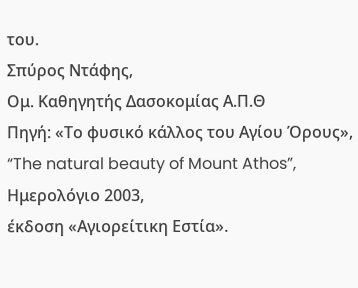του.
Σπύρος Ντάφης,
Ομ. Καθηγητής Δασοκομίας Α.Π.Θ
Πηγή: «Το φυσικό κάλλος του Αγίου Όρους»,
“The natural beauty of Mount Athos”,
Ημερολόγιο 2003,
έκδοση «Αγιορείτικη Εστία».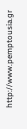http://www.pemptousia.gr